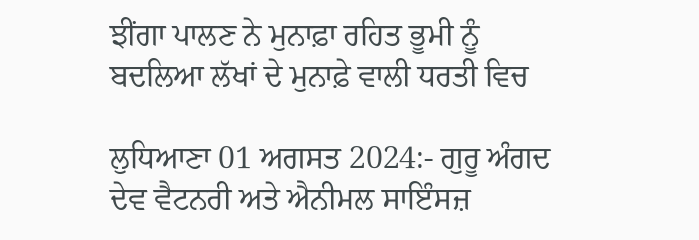ਝੀਂਗਾ ਪਾਲਣ ਨੇ ਮੁਨਾਫ਼ਾ ਰਹਿਤ ਭੂਮੀ ਨੂੰ ਬਦਲਿਆ ਲੱਖਾਂ ਦੇ ਮੁਨਾਫ਼ੇ ਵਾਲੀ ਧਰਤੀ ਵਿਚ

ਲੁਧਿਆਣਾ 01 ਅਗਸਤ 2024:- ਗੁਰੂ ਅੰਗਦ ਦੇਵ ਵੈਟਨਰੀ ਅਤੇ ਐਨੀਮਲ ਸਾਇੰਸਜ਼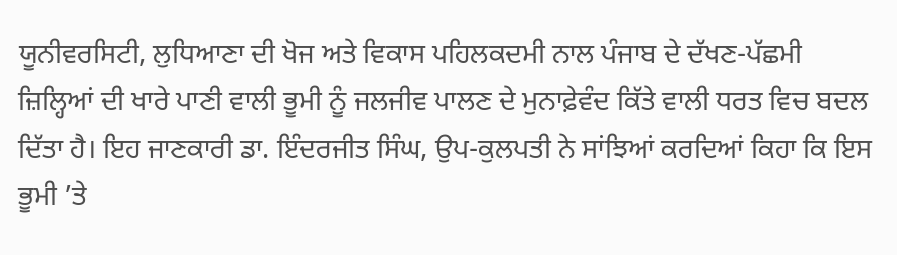ਯੂਨੀਵਰਸਿਟੀ, ਲੁਧਿਆਣਾ ਦੀ ਖੋਜ ਅਤੇ ਵਿਕਾਸ ਪਹਿਲਕਦਮੀ ਨਾਲ ਪੰਜਾਬ ਦੇ ਦੱਖਣ-ਪੱਛਮੀ ਜ਼ਿਲ੍ਹਿਆਂ ਦੀ ਖਾਰੇ ਪਾਣੀ ਵਾਲੀ ਭੂਮੀ ਨੂੰ ਜਲਜੀਵ ਪਾਲਣ ਦੇ ਮੁਨਾਫ਼ੇਵੰਦ ਕਿੱਤੇ ਵਾਲੀ ਧਰਤ ਵਿਚ ਬਦਲ ਦਿੱਤਾ ਹੈ। ਇਹ ਜਾਣਕਾਰੀ ਡਾ. ਇੰਦਰਜੀਤ ਸਿੰਘ, ਉਪ-ਕੁਲਪਤੀ ਨੇ ਸਾਂਝਿਆਂ ਕਰਦਿਆਂ ਕਿਹਾ ਕਿ ਇਸ ਭੂਮੀ ’ਤੇ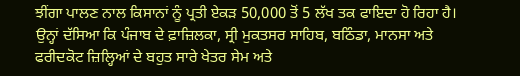ਝੀਂਗਾ ਪਾਲਣ ਨਾਲ ਕਿਸਾਨਾਂ ਨੂੰ ਪ੍ਰਤੀ ਏਕੜ 50,000 ਤੋਂ 5 ਲੱਖ ਤਕ ਫਾਇਦਾ ਹੋ ਰਿਹਾ ਹੈ। ਉਨ੍ਹਾਂ ਦੱਸਿਆ ਕਿ ਪੰਜਾਬ ਦੇ ਫ਼ਾਜ਼ਿਲਕਾ, ਸ੍ਰੀ ਮੁਕਤਸਰ ਸਾਹਿਬ, ਬਠਿੰਡਾ, ਮਾਨਸਾ ਅਤੇ ਫਰੀਦਕੋਟ ਜ਼ਿਲ੍ਹਿਆਂ ਦੇ ਬਹੁਤ ਸਾਰੇ ਖੇਤਰ ਸੇਮ ਅਤੇ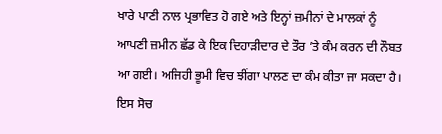ਖਾਰੇ ਪਾਣੀ ਨਾਲ ਪ੍ਰਭਾਵਿਤ ਹੋ ਗਏ ਅਤੇ ਇਨ੍ਹਾਂ ਜ਼ਮੀਨਾਂ ਦੇ ਮਾਲਕਾਂ ਨੂੰ ਆਪਣੀ ਜ਼ਮੀਨ ਛੱਡ ਕੇ ਇਕ ਦਿਹਾੜੀਦਾਰ ਦੇ ਤੌਰ ’ਤੇ ਕੰਮ ਕਰਨ ਦੀ ਨੌਬਤ ਆ ਗਈ। ਅਜਿਹੀ ਭੂਮੀ ਵਿਚ ਝੀਂਗਾ ਪਾਲਣ ਦਾ ਕੰਮ ਕੀਤਾ ਜਾ ਸਕਦਾ ਹੈ। ਇਸ ਸੋਚ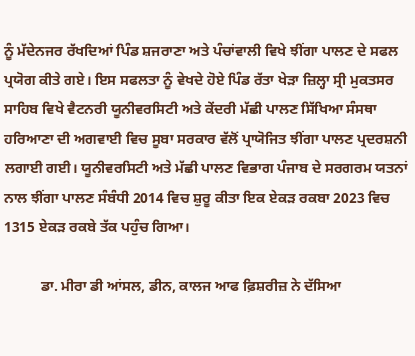ਨੂੰ ਮੱਦੇਨਜਰ ਰੱਖਦਿਆਂ ਪਿੰਡ ਸ਼ਜਰਾਣਾ ਅਤੇ ਪੰਚਾਂਵਾਲੀ ਵਿਖੇ ਝੀਂਗਾ ਪਾਲਣ ਦੇ ਸਫਲ ਪ੍ਰਯੋਗ ਕੀਤੇ ਗਏ। ਇਸ ਸਫਲਤਾ ਨੂੰ ਵੇਖਦੇ ਹੋਏ ਪਿੰਡ ਰੱਤਾ ਖੇੜਾ ਜ਼ਿਲ੍ਹਾ ਸ੍ਰੀ ਮੁਕਤਸਰ ਸਾਹਿਬ ਵਿਖੇ ਵੈਟਨਰੀ ਯੂਨੀਵਰਸਿਟੀ ਅਤੇ ਕੇਂਦਰੀ ਮੱਛੀ ਪਾਲਣ ਸਿੱਖਿਆ ਸੰਸਥਾ ਹਰਿਆਣਾ ਦੀ ਅਗਵਾਈ ਵਿਚ ਸੂਬਾ ਸਰਕਾਰ ਵੱਲੋਂ ਪ੍ਰਾਯੋਜਿਤ ਝੀਂਗਾ ਪਾਲਣ ਪ੍ਰਦਰਸ਼ਨੀ ਲਗਾਈ ਗਈ। ਯੂਨੀਵਰਸਿਟੀ ਅਤੇ ਮੱਛੀ ਪਾਲਣ ਵਿਭਾਗ ਪੰਜਾਬ ਦੇ ਸਰਗਰਮ ਯਤਨਾਂ ਨਾਲ ਝੀਂਗਾ ਪਾਲਣ ਸੰਬੰਧੀ 2014 ਵਿਚ ਸ਼ੁਰੂ ਕੀਤਾ ਇਕ ਏਕੜ ਰਕਬਾ 2023 ਵਿਚ 1315 ਏਕੜ ਰਕਬੇ ਤੱਕ ਪਹੁੰਚ ਗਿਆ।

          ਡਾ. ਮੀਰਾ ਡੀ ਆਂਸਲ, ਡੀਨ, ਕਾਲਜ ਆਫ ਫ਼ਿਸ਼ਰੀਜ਼ ਨੇ ਦੱਸਿਆ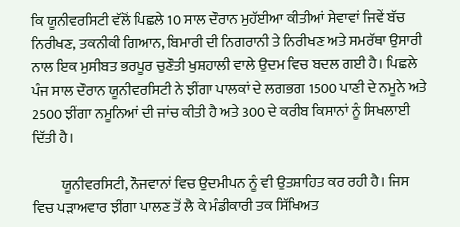ਕਿ ਯੂਨੀਵਰਸਿਟੀ ਵੱਲੋਂ ਪਿਛਲੇ 10 ਸਾਲ ਦੌਰਾਨ ਮੁਹੱਈਆ ਕੀਤੀਆਂ ਸੇਵਾਵਾਂ ਜਿਵੇਂ ਬੱਚ ਨਿਰੀਖਣ, ਤਕਨੀਕੀ ਗਿਆਨ, ਬਿਮਾਰੀ ਦੀ ਨਿਗਰਾਨੀ ਤੇ ਨਿਰੀਖਣ ਅਤੇ ਸਮਰੱਥਾ ਉਸਾਰੀ ਨਾਲ ਇਕ ਮੁਸੀਬਤ ਭਰਪੂਰ ਚੁਣੌਤੀ ਖੁਸ਼ਹਾਲੀ ਵਾਲੇ ਉਦਮ ਵਿਚ ਬਦਲ ਗਈ ਹੈ। ਪਿਛਲੇ ਪੰਜ ਸਾਲ ਦੌਰਾਨ ਯੂਨੀਵਰਸਿਟੀ ਨੇ ਝੀਂਗਾ ਪਾਲਕਾਂ ਦੇ ਲਗਭਗ 1500 ਪਾਣੀ ਦੇ ਨਮੂਨੇ ਅਤੇ 2500 ਝੀਂਗਾ ਨਮੂਨਿਆਂ ਦੀ ਜਾਂਚ ਕੀਤੀ ਹੈ ਅਤੇ 300 ਦੇ ਕਰੀਬ ਕਿਸਾਨਾਂ ਨੂੰ ਸਿਖਲਾਈ ਦਿੱਤੀ ਹੈ।

          ਯੂਨੀਵਰਸਿਟੀ, ਨੌਜਵਾਨਾਂ ਵਿਚ ਉਦਮੀਪਨ ਨੂੰ ਵੀ ਉਤਸ਼ਾਹਿਤ ਕਰ ਰਹੀ ਹੈ। ਜਿਸ ਵਿਚ ਪੜਾਅਵਾਰ ਝੀਂਗਾ ਪਾਲਣ ਤੋਂ ਲੈ ਕੇ ਮੰਡੀਕਾਰੀ ਤਕ ਸਿੱਖਿਅਤ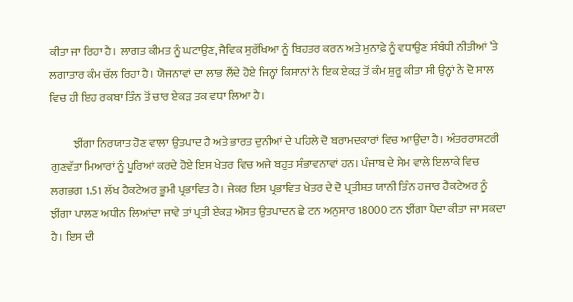ਕੀਤਾ ਜਾ ਰਿਹਾ ਹੈ। ਲਾਗਤ ਕੀਮਤ ਨੂੰ ਘਟਾਉਣ, ਜੈਵਿਕ ਸੁਰੱਖਿਆ ਨੂੰ ਬਿਹਤਰ ਕਰਨ ਅਤੇ ਮੁਨਾਫ਼ੇ ਨੂੰ ਵਧਾਉਣ ਸੰਬੰਧੀ ਨੀਤੀਆਂ ’ਤੇ ਲਗਾਤਾਰ ਕੰਮ ਚੱਲ ਰਿਹਾ ਹੈ। ਯੋਜਨਾਵਾਂ ਦਾ ਲਾਭ ਲੈਂਦੇ ਹੋਏ ਜਿਨ੍ਹਾਂ ਕਿਸਾਨਾਂ ਨੇ ਇਕ ਏਕੜ ਤੋਂ ਕੰਮ ਸ਼ੁਰੂ ਕੀਤਾ ਸੀ ਉਨ੍ਹਾਂ ਨੇ ਦੋ ਸਾਲ ਵਿਚ ਹੀ ਇਹ ਰਕਬਾ ਤਿੰਨ ਤੋਂ ਚਾਰ ਏਕੜ ਤਕ ਵਧਾ ਲਿਆ ਹੈ।

          ਝੀਂਗਾ ਨਿਰਯਾਤ ਹੋਣ ਵਾਲਾ ਉਤਪਾਦ ਹੈ ਅਤੇ ਭਾਰਤ ਦੁਨੀਆਂ ਦੇ ਪਹਿਲੇ ਦੋ ਬਰਾਮਦਕਾਰਾਂ ਵਿਚ ਆਉਂਦਾ ਹੈ। ਅੰਤਰਰਾਸ਼ਟਰੀ ਗੁਣਵੱਤਾ ਮਿਆਰਾਂ ਨੂੰ ਪੂਰਿਆਂ ਕਰਦੇ ਹੋਏ ਇਸ ਖੇਤਰ ਵਿਚ ਅਜੇ ਬਹੁਤ ਸੰਭਾਵਨਾਵਾਂ ਹਨ। ਪੰਜਾਬ ਦੇ ਸੇਮ ਵਾਲੇ ਇਲਾਕੇ ਵਿਚ ਲਗਭਗ 1.51 ਲੱਖ ਹੈਕਟੇਅਰ ਭੂਮੀ ਪ੍ਰਭਾਵਿਤ ਹੈ। ਜੇਕਰ ਇਸ ਪ੍ਰਭਾਵਿਤ ਖੇਤਰ ਦੇ ਦੋ ਪ੍ਰਤੀਸ਼ਤ ਯਾਨੀ ਤਿੰਨ ਹਜਾਰ ਹੈਕਟੇਅਰ ਨੂੰ ਝੀਂਗਾ ਪਾਲਣ ਅਧੀਨ ਲਿਆਂਦਾ ਜਾਵੇ ਤਾਂ ਪ੍ਰਤੀ ਏਕੜ ਔਸਤ ਉਤਪਾਦਨ ਛੇ ਟਨ ਅਨੁਸਾਰ 18000 ਟਨ ਝੀਂਗਾ ਪੈਦਾ ਕੀਤਾ ਜਾ ਸਕਦਾ ਹੈ। ਇਸ ਦੀ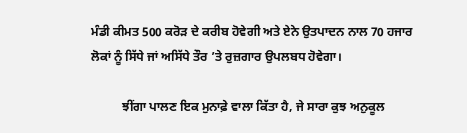ਮੰਡੀ ਕੀਮਤ 500 ਕਰੋੜ ਦੇ ਕਰੀਬ ਹੋਵੇਗੀ ਅਤੇ ਏਨੇ ਉਤਪਾਦਨ ਨਾਲ 70 ਹਜਾਰ ਲੋਕਾਂ ਨੂੰ ਸਿੱਧੇ ਜਾਂ ਅਸਿੱਧੇ ਤੌਰ ’ਤੇ ਰੁਜ਼ਗਾਰ ਉਪਲਬਧ ਹੋਵੇਗਾ।

          ਝੀਂਗਾ ਪਾਲਣ ਇਕ ਮੁਨਾਫ਼ੇ ਵਾਲਾ ਕਿੱਤਾ ਹੈ, ਜੇ ਸਾਰਾ ਕੁਝ ਅਨੁਕੂਲ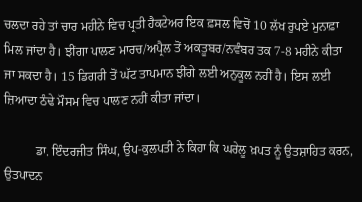ਚਲਦਾ ਰਹੇ ਤਾਂ ਚਾਰ ਮਹੀਨੇ ਵਿਚ ਪ੍ਰਤੀ ਹੈਕਟੇਅਰ ਇਕ ਫ਼ਸਲ ਵਿਚੋਂ 10 ਲੱਖ ਰੁਪਏ ਮੁਨਾਫ਼ਾ ਮਿਲ ਜਾਂਦਾ ਹੈ। ਝੀਂਗਾ ਪਾਲਣ ਮਾਰਚ/ਅਪ੍ਰੈਲ ਤੋਂ ਅਕਤੂਬਰ/ਨਵੰਬਰ ਤਕ 7-8 ਮਹੀਨੇ ਕੀਤਾ ਜਾ ਸਕਦਾ ਹੈ। 15 ਡਿਗਰੀ ਤੋਂ ਘੱਟ ਤਾਪਮਾਨ ਝੀਂਗੇ ਲਈ ਅਨੁਕੂਲ ਨਹੀਂ ਹੈ। ਇਸ ਲਈ ਜ਼ਿਆਦਾ ਠੰਢੇ ਮੌਸਮ ਵਿਚ ਪਾਲਣ ਨਹੀਂ ਕੀਤਾ ਜਾਂਦਾ।

          ਡਾ. ਇੰਦਰਜੀਤ ਸਿੰਘ, ਉਪ-ਕੁਲਪਤੀ ਨੇ ਕਿਹਾ ਕਿ ਘਰੇਲੂ ਖ਼ਪਤ ਨੂੰ ਉਤਸ਼ਾਹਿਤ ਕਰਨ, ਉਤਪਾਦਨ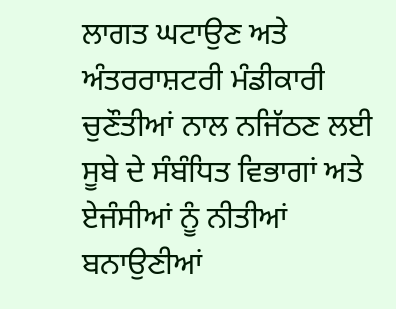ਲਾਗਤ ਘਟਾਉਣ ਅਤੇ ਅੰਤਰਰਾਸ਼ਟਰੀ ਮੰਡੀਕਾਰੀ ਚੁਣੌਤੀਆਂ ਨਾਲ ਨਜਿੱਠਣ ਲਈ ਸੂਬੇ ਦੇ ਸੰਬੰਧਿਤ ਵਿਭਾਗਾਂ ਅਤੇ ਏਜੰਸੀਆਂ ਨੂੰ ਨੀਤੀਆਂ ਬਨਾਉਣੀਆਂ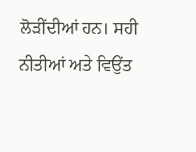ਲੋੜੀਂਦੀਆਂ ਹਨ। ਸਹੀ ਨੀਤੀਆਂ ਅਤੇ ਵਿਉਂਤ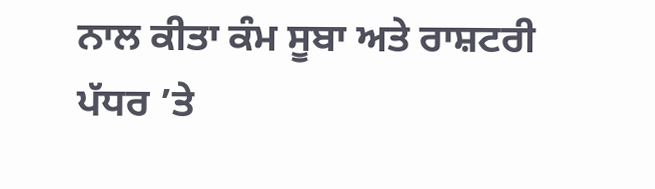ਨਾਲ ਕੀਤਾ ਕੰਮ ਸੂਬਾ ਅਤੇ ਰਾਸ਼ਟਰੀ ਪੱਧਰ ’ਤੇ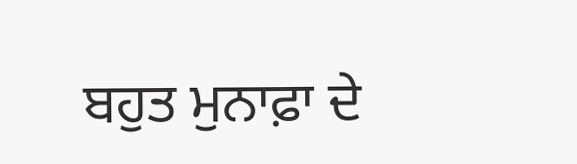ਬਹੁਤ ਮੁਨਾਫ਼ਾ ਦੇ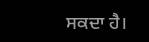ਸਕਦਾ ਹੈ।